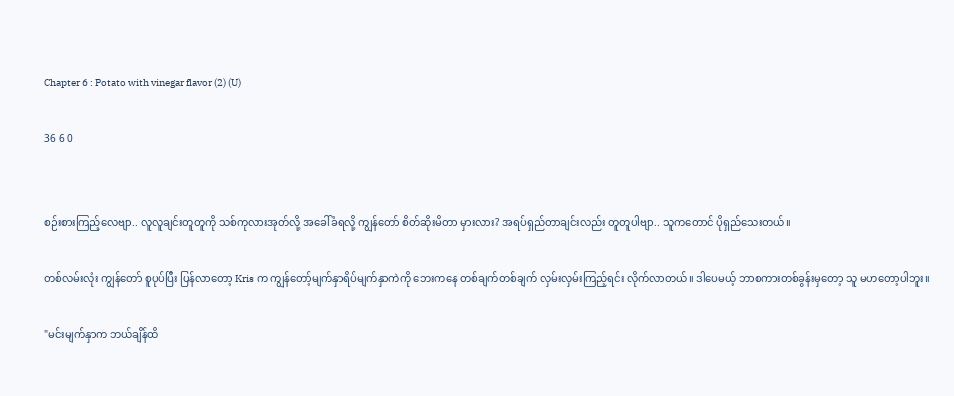Chapter 6 : Potato with vinegar flavor (2) (U)

36 6 0


စဉ်းစားကြည့်လေဗျာ.. လူလူချင်းတူတူကို သစ်ကုလားအုတ်လို့ အခေါ်ခံရလို့ ကျွန်တော် စိတ်ဆိုးမိတာ မှားလား? အရပ်ရှည်တာချင်းလည်း တူတူပါဗျာ.. သူကတောင် ပိုရှည်သေးတယ်။

တစ်လမ်းလုံး ကျွန်တော် စူပုပ်ပြီး ပြန်လာတော့ Kris က ကျွန်တော့်မျက်နှာရိပ်မျက်နှာကဲကို ဘေးကနေ တစ်ချက်တစ်ချက် လှမ်းလှမ်းကြည့်ရင်း လိုက်လာတယ်။ ဒါပေမယ့် ဘာစကားတစ်ခွန်းမှတော့ သူ မဟတော့ပါဘူး။

"မင်းမျက်နှာက ဘယ်ချိန်ထိ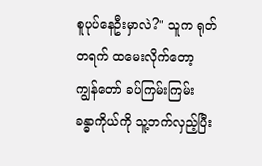စူပုပ်နေဦးမှာလဲ?" သူက ရုတ်တရက် ထမေးလိုက်တော့ ကျွန်တော် ခပ်ကြမ်းကြမ်း ခန္ဓာကိုယ်ကို သူ့ဘက်လှည့်ပြီး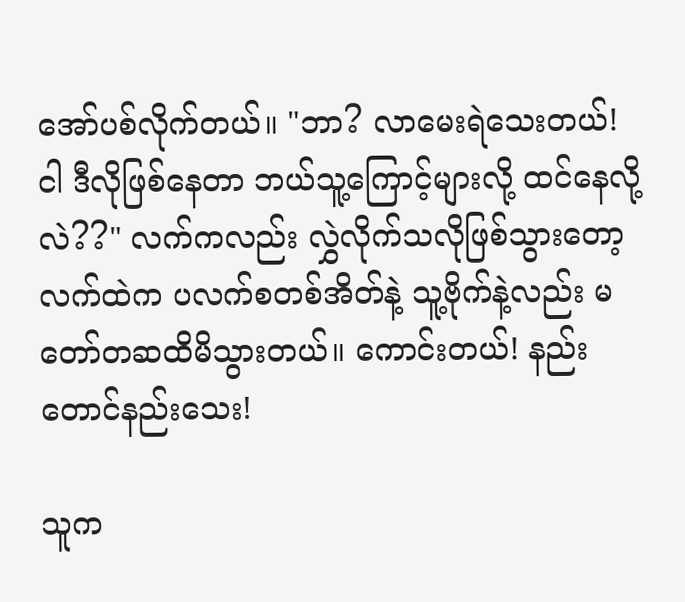အော်ပစ်လိုက်တယ်။ "ဘာ? လာမေးရဲသေးတယ်! ငါ ဒီလိုဖြစ်နေတာ ဘယ်သူ့ကြောင့်များလို့ ထင်နေလို့လဲ??" လက်ကလည်း လွှဲလိုက်သလိုဖြစ်သွားတော့ လက်ထဲက ပလက်စတစ်အိတ်နဲ့ သူ့ဗိုက်နဲ့လည်း မတော်တဆထိမိသွားတယ်။ ကောင်းတယ်! နည်းတောင်နည်းသေး!

သူက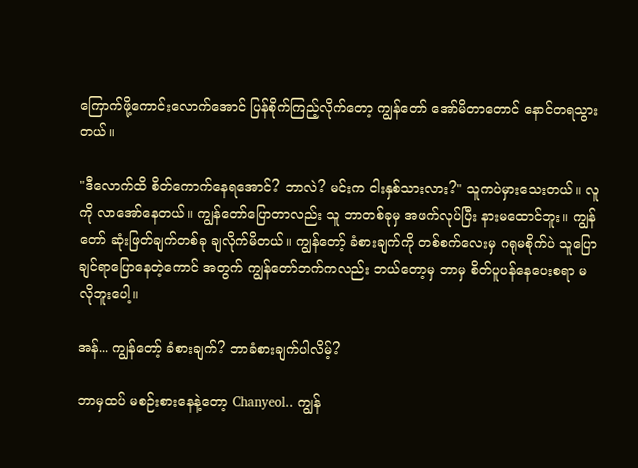ကြောက်ဖို့ကောင်းလောက်အောင် ပြန်စိုက်ကြည့်လိုက်တော့ ကျွန်တော် အော်မိတာတောင် နောင်တရသွားတယ်။

"ဒီလောက်ထိ စိတ်ကောက်နေရအောင်? ဘာလဲ? မင်းက ငါးနှစ်သားလား?" သူကပဲမှားသေးတယ်။ လူကို လာအော်နေတယ်။ ကျွန်တော်ပြောတာလည်း သူ ဘာတစ်ခုမှ အဖက်လုပ်ပြီး နားမထောင်ဘူး။ ကျွန်တော် ဆုံးဖြတ်ချက်တစ်ခု ချလိုက်မိတယ်။ ကျွန်တော့် ခံစားချက်ကို တစ်စက်လေးမှ ဂရုမစိုက်ပဲ သူပြောချင်ရာပြောနေတဲ့ကောင် အတွက် ကျွန်တော်ဘက်ကလည်း ဘယ်တော့မှ ဘာမှ စိတ်ပူပန်နေပေးစရာ မလိုဘူးပေါ့။

အန်... ကျွန်တော့် ခံစားချက်? ဘာခံစားချက်ပါလိမ့်?

ဘာမှထပ် မစဉ်းစားနေနဲ့တော့ Chanyeol.. ကျွန်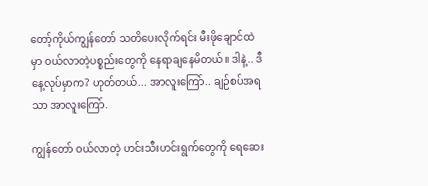တော့်ကိုယ်ကျွန်တော် သတိပေးလိုက်ရင်း မီးဖိုချောင်ထဲမှာ ဝယ်လာတဲ့ပစ္စည်းတွေကို နေရာချနေမိတယ်။ ဒါနဲ့.. ဒီနေ့လုပ်မှာက? ဟုတ်တယ်... အာလူးကြော်.. ချဉ်စပ်အရသာ အာလူးကြော်.

ကျွန်တော် ဝယ်လာတဲ့ ဟင်းသီးဟင်းရွက်တွေကို ရေဆေး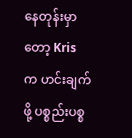နေတုန်းမှာတော့ Kris က ဟင်းချက်ဖို့ ပစ္စည်းပစ္စ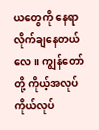ယတွေကို နေရာလိုက်ချနေတယ်လေ။ ကျွန်တော်တို့ ကိုယ့်အလုပ်ကိုယ်လုပ်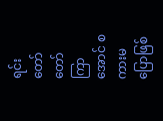ရင်း တော်တော်ကြာအောင် စကားမပြောဖြစ်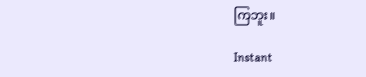ကြဘူး။

Instant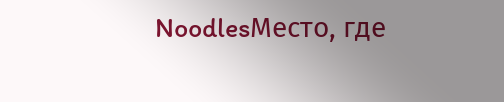NoodlesМесто, где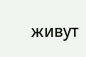живут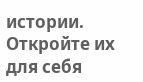истории. Откройте их для себя